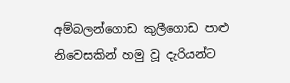අම්බලන්ගොඩ කුලීගොඩ පාළු නිවෙසකින් හමු වූ දැරියන්ට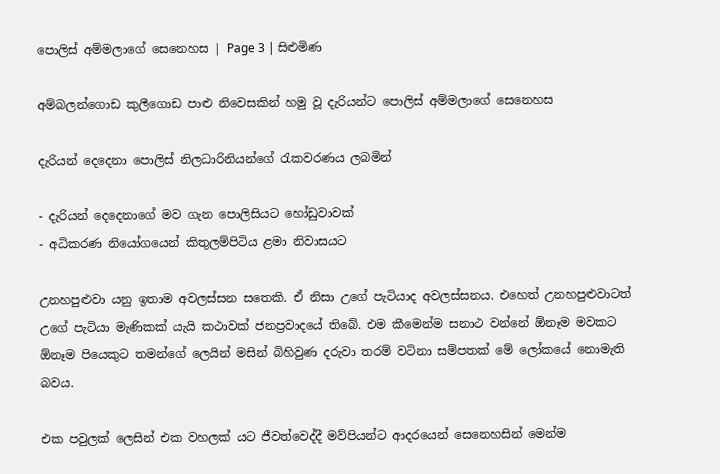පොලිස් අම්මලාගේ සෙනෙහස | Page 3 | සිළුමිණ

අම්බලන්ගොඩ කුලීගොඩ පාළු නිවෙසකින් හමු වූ දැරියන්ට පොලිස් අම්මලාගේ සෙනෙහස

දැරියන් දෙදෙනා පොලිස් නිලධාරිනියන්ගේ රැකවරණය ලබමින්

- දැරියන් දෙදෙනාගේ මව ගැන පොලිසියට හෝඩුවාවක්
- අධිකරණ නියෝගයෙන් කිතුලම්පිටිය ළමා නිවාසයට

උනහපුළුවා යනු ඉතාම අවලස්සන සතෙකි. ඒ නිසා උගේ පැටියාද අවලස්සනය. එහෙත් උනහපුළුවාටත් උගේ පැටියා මැණිකක් යැයි කථාවක් ජනප්‍රවාදයේ තිබේ. එම කීමෙන්ම සනාථ වන්නේ ඕනෑම මවකට ඕනෑම පියෙකුට තමන්ගේ ලෙයින් මසින් බිහිවුණ දරුවා තරම් වටිනා සම්පතක් මේ ලෝකයේ නොමැති බවය.

එක පවුලක් ලෙසින් එක වහලක් යට ජීවත්වෙද්දී මව්පියන්ට ආදරයෙන් සෙනෙහසින් මෙන්ම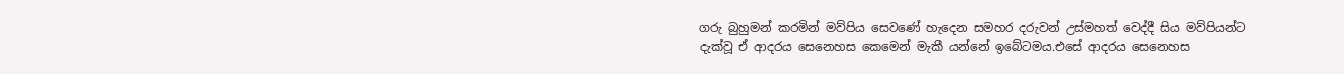ගරු බුහුමන් කරමින් මව්පිය සෙවණේ හැදෙන සමහර දරුවන් උස්මහත් වෙද්දී සිය මව්පියන්ට දැක්වූ ඒ ආදරය සෙනෙහස කෙමෙන් මැකී යන්නේ ඉබේටමය.එසේ ආදරය සෙනෙහස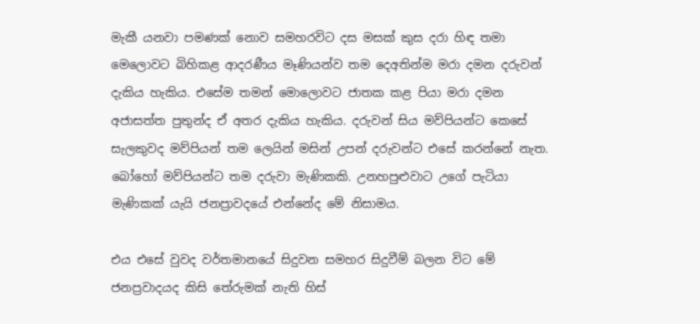මැකී යනවා පමණක් නොව සමහරවිට දස මසක් කුස දරා හිඳ තමා මෙලොවට බිහිකළ ආදරණීය මෑණියන්ව තම දෙඅතින්ම මරා දමන දරුවන් දැකිය හැකිය. එසේම තමන් මොලොවට ජාතක කළ පියා මරා දමන අජාසත්ත පුතුන්ද ඒ අතර දැකිය හැකිය. දරුවන් සිය මව්පියන්ට කෙසේ සැලකුවද මව්පියන් තම ලෙයින් මසින් උපන් දරුවන්ට එසේ කරන්නේ නැත. බෝහෝ මව්පියන්ට තම දරුවා මැණිකකි. උනහපුළුවාට උගේ පැටියා මැණිකක් යැයි ජනප්‍රාවදයේ එන්නේද මේ නිසාමය.

එය එසේ වුවද වර්තමානයේ සිදුවන සමහර සිදුවීම් බලන විට මේ ජනප්‍රවාදයද කිසි තේරුමක් නැති හිස්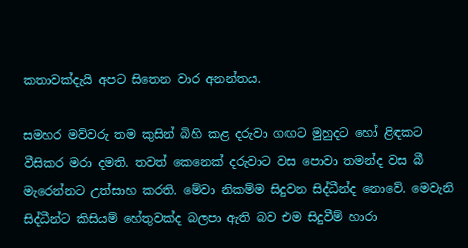කතාවක්දැයි අපට සිතෙන වාර අනන්තය.

සමහර මව්වරු තම කුසින් බිහි කළ දරුවා ගඟට මුහුදට හෝ ළිඳකට වීසිකර මරා දමති. තවත් කෙනෙක් දරුවාට වස පොවා තමන්ද වස බී මැරෙන්නට උත්සාහ කරති. මේවා නිකම්ම සිදුවන සිද්ධීන්ද නොවේ. මෙවැනි සිද්ධීන්ට කිසියම් හේතුවක්ද බලපා ඇති බව එම සිදුවීම් හාරා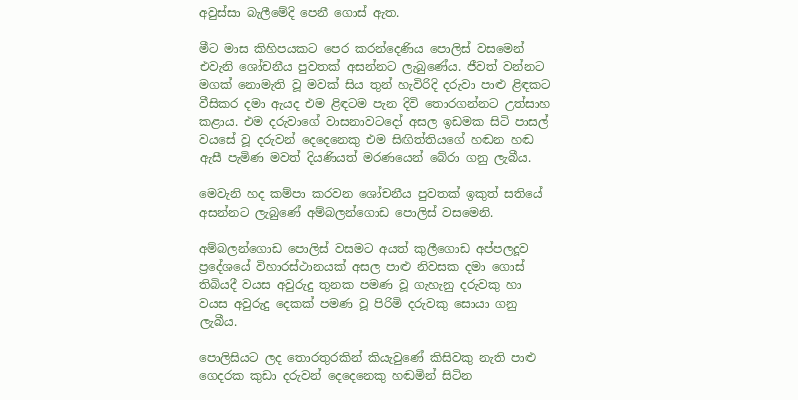අවුස්සා බැලීමේදි පෙනී ගොස් ඇත.

මීට මාස කිහිපයකට පෙර කරන්දෙණිය පොලිස් වසමෙන් එවැනි ශෝචනීය පුවතක් අසන්නට ලැබුණේය. ජීවත් වන්නට මගක් නොමැති වූ මවක් සිය තුන් හැවිරිදි දරුවා පාළු ළිඳකට වීසිකර දමා ඇයද එම ළිඳටම පැන දිවි තොරගන්නට උත්සාහ කළාය. එම දරුවාගේ වාසනාවටදෝ අසල ඉඩමක සිටි පාසල් වයසේ වූ දරුවන් දෙදෙනෙකු එම සිඟිත්තියගේ හඬන හඬ ඇසී පැමිණ මවත් දියණියත් මරණයෙන් බේරා ගනු ලැබීය.

මෙවැනි හද කම්පා කරවන ශෝචනීය පුවතක් ඉකුත් සතියේ අසන්නට ලැබුණේ අම්බලන්ගොඩ පොලිස් වසමෙනි.

අම්බලන්ගොඩ පොලිස් වසමට අයත් කුලීගොඩ අප්පලදූව ප්‍රදේශයේ විහාරස්ථානයක් අසල පාළු නිවසක දමා ගොස් තිබියදී වයස අවුරුදු තුනක පමණ වූ ගැහැනු දරුවකු හා වයස අවුරුදු දෙකක් පමණ වූ පිරිමි දරුවකු සොයා ගනු ලැබීය.

පොලිසියට ලද තොරතුරකින් කියැවුණේ කිසිවකු නැති පාළු ගෙදරක කුඩා දරුවන් දෙදෙනෙකු හඬමින් සිටින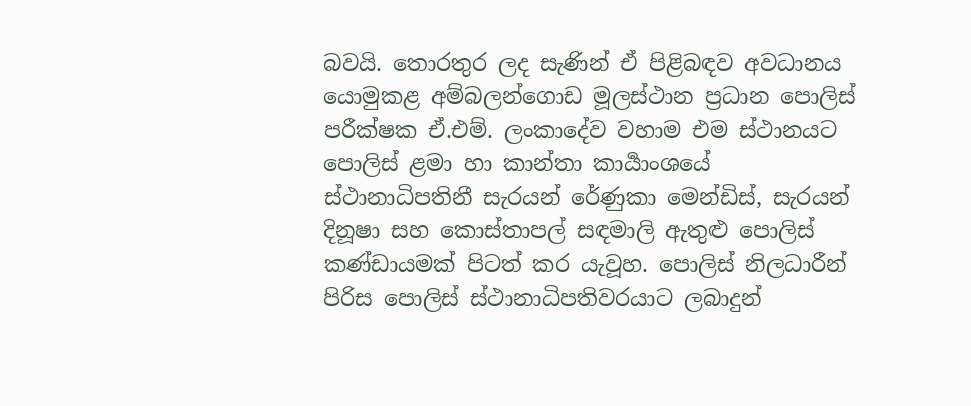බවයි. තොරතුර ලද සැණින් ඒ පිළිබඳව අවධානය යොමුකළ අම්බලන්ගොඩ මූලස්ථාන ප්‍රධාන පොලිස් පරීක්ෂක ඒ.එම්. ලංකාදේව වහාම එම ස්ථානයට පොලිස් ළමා හා කාන්තා කාර්‍යාංශයේ ස්ථානාධිපතිනී සැරයන් රේණුකා මෙන්ඩිස්, සැරයන් දිනූෂා සහ කොස්තාපල් සඳමාලි ඇතුළු පොලිස් කණ්ඩායමක් පිටත් කර යැවූහ. පොලිස් නිලධාරීන් පිරිස පොලිස් ස්ථානාධිපතිවරයාට ලබාදුන්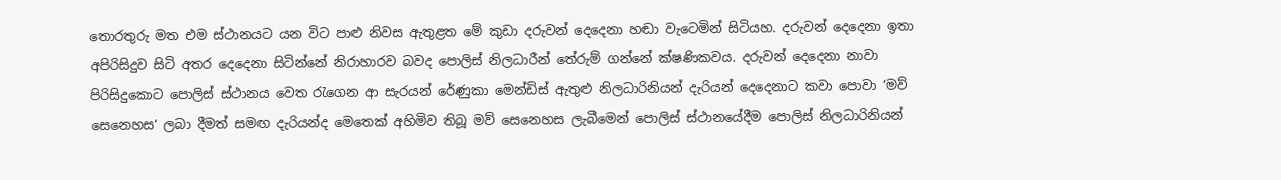තොරතුරු මත එම ස්ථානයට යන විට පාළු නිවස ඇතුළත මේ කුඩා දරුවන් දෙදෙනා හඬා වැටෙමින් සිටියහ. දරුවන් දෙදෙනා ඉතා අපිරිසිදුව සිටි අතර දෙදෙනා සිටින්නේ නිරාහාරව බවද පොලිස් නිලධාරීන් තේරුම් ගන්නේ ක්ෂණිකවය. දරුවන් දෙදෙනා නාවා පිරිසිදුකොට පොලිස් ස්ථානය වෙත රැගෙන ආ සැරයන් රේණුකා මෙන්ඩිස් ඇතුළු නිලධාරිනියන් දැරියන් දෙදෙනාට කවා පොවා ‘මව් සෙනෙහස‘ ලබා දීමත් සමඟ දැරියන්ද මෙතෙක් අහිමිව තිබූ මව් සෙනෙහස ලැබීමෙන් පොලිස් ස්ථානයේදීම පොලිස් නිලධාරිනියන්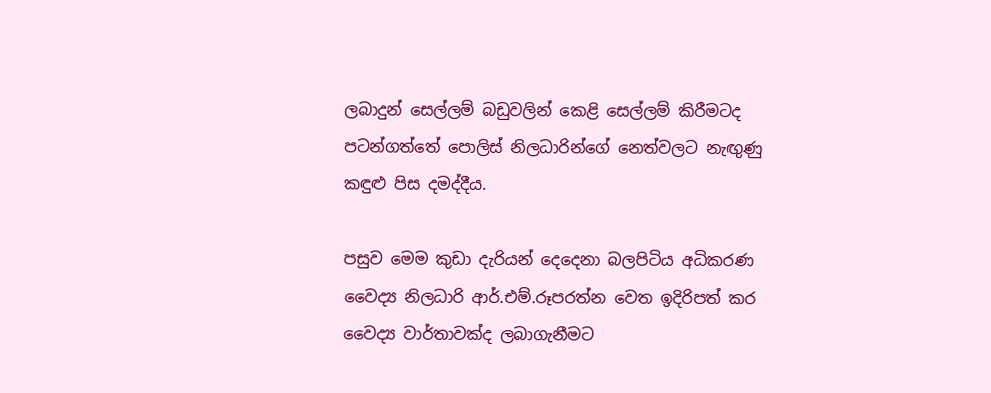ලබාදුන් සෙල්ලම් බඩුවලින් කෙළි සෙල්ලම් කිරීමටද පටන්ගත්තේ පොලිස් නිලධාරින්ගේ නෙත්වලට නැඟුණු කඳුළු පිස දමද්දීය.

පසුව මෙම කුඩා දැරියන් දෙදෙනා බලපිටිය අධිකරණ වෛද්‍ය නිලධාරි ආර්.එම්.රූපරත්න වෙත ඉදිරිපත් කර වෛද්‍ය වාර්තාවක්ද ලබාගැනීමට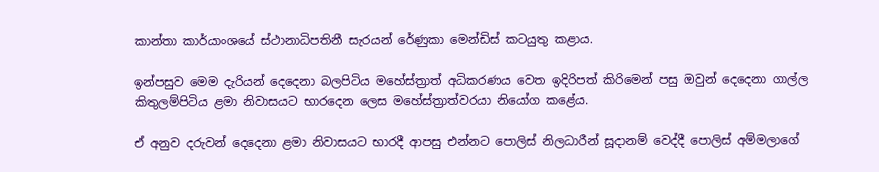කාන්තා කාර්යාංශයේ ස්ථානාධිපතිනී සැරයන් රේණුකා මෙන්ඩිස් කටයුතු කළාය.

ඉන්පසුව මෙම දැරියන් දෙදෙනා බලපිටිය මහේස්ත්‍රාත් අධිකරණය වෙත ඉදිරිපත් කිරිමෙන් පසු ඔවුන් දෙදෙනා ගාල්ල කිතුලම්පිටිය ළමා නිවාසයට භාරදෙන ලෙස මහේස්ත්‍රාත්වරයා නියෝග කළේය.

ඒ අනුව දරුවන් දෙදෙනා ළමා නිවාසයට භාරදී ආපසු එන්නට පොලිස් නිලධාරීන් සූදානම් වෙද්දී පොලිස් අම්මලාගේ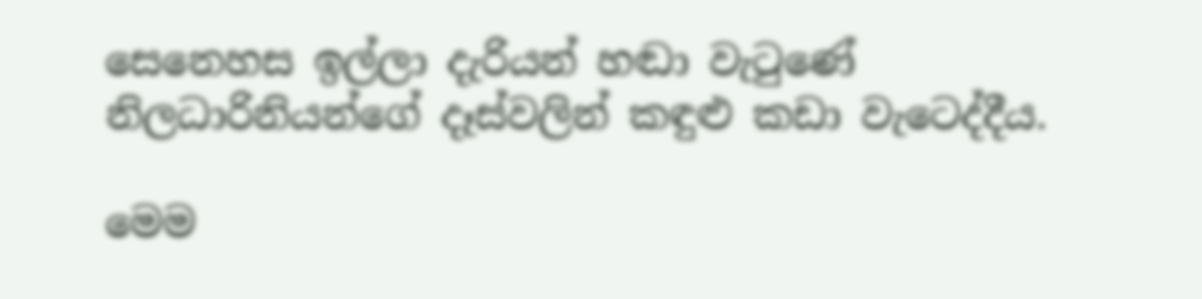සෙනෙහස ඉල්ලා දැරියන් හඬා වැටුණේ නිලධාරිනියන්ගේ දෑස්වලින් කඳුළු කඩා වැටෙද්දීය.

මෙම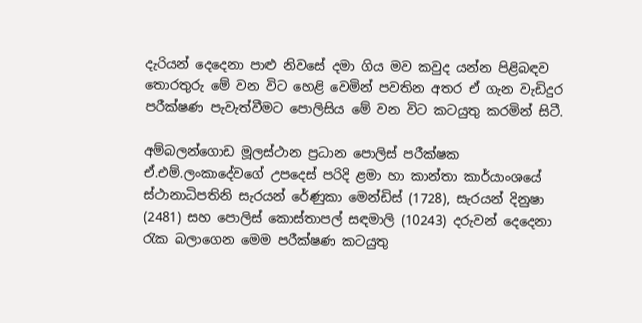දැරියන් දෙදෙනා පාළු නිවසේ දමා ගිය මව කවුද යන්න පිළිබඳව තොරතුරු මේ වන විට හෙළි වෙමින් පවතින අතර ඒ ගැන වැඩිදුර පරීක්ෂණ පැවැත්වීමට පොලිසිය මේ වන විට කටයුතු කරමින් සිටී.

අම්බලන්ගොඩ මූලස්ථාන ප්‍රධාන පොලිස් පරීක්ෂක ඒ.එම්.ලංකාදේවගේ උපදෙස් පරිදි ළමා හා කාන්තා කාර්යාංශයේ ස්ථානාධිපතිනි සැරයන් රේණුකා මෙන්ඩිස් (1728), සැරයන් දිනුෂා (2481) සහ පොලිස් කොස්තාපල් සඳමාලි (10243) දරුවන් දෙදෙනා රැක බලාගෙන මෙම පරීක්ෂණ කටයුතු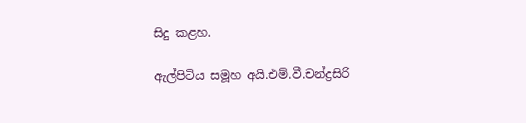සිදු කළහ.

ඇල්පිටිය සමූහ අයි.එම්.වී.චන්ද්‍රසිරි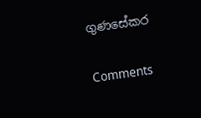ගුණසේකර

Comments